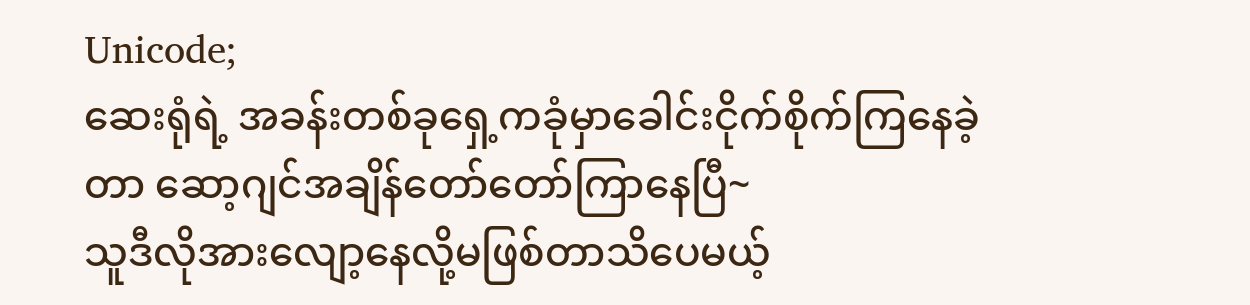Unicode;
ဆေးရုံရဲ့ အခန်းတစ်ခုရှေ့ကခုံမှာခေါင်းငိုက်စိုက်ကြနေခဲ့တာ ဆော့ဂျင်အချိန်တော်တော်ကြာနေပြီ~
သူဒီလိုအားလျော့နေလို့မဖြစ်တာသိပေမယ့်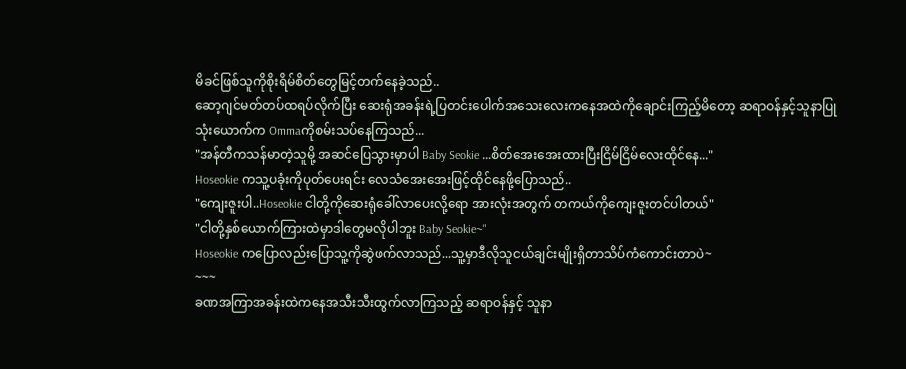မိခင်ဖြစ်သူကိုစိုးရိမ်စိတ်တွေမြင့်တက်နေခဲ့သည်..
ဆော့ဂျင်မတ်တပ်ထရပ်လိုက်ပြီး ဆေးရုံအခန်းရဲ့ပြတင်းပေါက်အသေးလေးကနေအထဲကိုချောင်းကြည့်မိတော့ ဆရာဝန်နှင့်သူနာပြုသုံးယောက်က Ommaကိုစမ်းသပ်နေကြသည်...
"အန်တီကသန်မာတဲ့သူမို့ အဆင်ပြေသွားမှာပါ Baby Seokie ...စိတ်အေးအေးထားပြီးငြိမ်ငြိမ်လေးထိုင်နေ..."
Hoseokie ကသူ့ပခုံးကိုပုတ်ပေးရင်း လေသံအေးအေးဖြင့်ထိုင်နေဖို့ပြောသည်..
"ကျေးဇူးပါ..Hoseokie ငါတို့ကိုဆေးရုံခေါ်လာပေးလို့ရော အားလုံးအတွက် တကယ်ကိုကျေးဇူးတင်ပါတယ်"
"ငါတို့နှစ်ယောက်ကြားထဲမှာဒါတွေမလိုပါဘူး Baby Seokie~"
Hoseokie ကပြောလည်းပြောသူ့ကိုဆွဲဖက်လာသည်...သူ့မှာဒီလိုသူငယ်ချင်းမျိုးရှိတာသိပ်ကံကောင်းတာပဲ~
~~~
ခဏအကြာအခန်းထဲကနေအသီးသီးထွက်လာကြသည့် ဆရာဝန်နှင့် သူနာ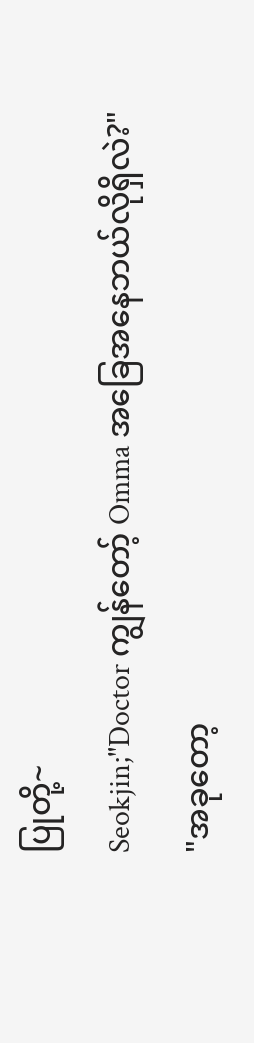ပြုတို့~
Seokjin;"Doctor ကျွန်တော့် Omma အခြေအနေဘယ်လိုရှိလဲ?"
"အခုတော့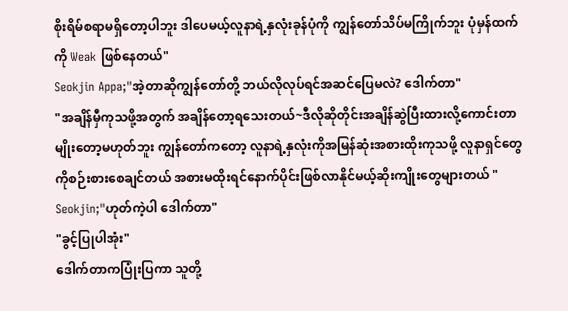စိုးရိမ်စရာမရှိတော့ပါဘူး ဒါပေမယ့်လူနာရဲ့နှလုံးခုန်ပုံကို ကျွန်တော်သိပ်မကြိုက်ဘူး ပုံမှန်ထက်ကို Weak ဖြစ်နေတယ်"
Seokjin Appa;"အဲ့တာဆိုကျွန်တော်တို့ ဘယ်လိုလုပ်ရင်အဆင်ပြေမလဲ? ဒေါက်တာ"
"အချိန်မှီကုသဖို့အတွက် အချိန်တော့ရသေးတယ်~ဒီလိုဆိုတိုင်းအချိန်ဆွဲပြီးထားလို့ကောင်းတာမျိုးတော့မဟုတ်ဘူး ကျွန်တော်ကတော့ လူနာရဲ့နှလုံးကိုအမြန်ဆုံးအစားထိုးကုသဖို့ လူနာရှင်တွေကိုစဉ်းစားစေချင်တယ် အစားမထိုးရင်နောက်ပိုင်းဖြစ်လာနိုင်မယ့်ဆိုးကျိုးတွေများတယ် "
Seokjin;"ဟုတ်ကဲ့ပါ ဒေါက်တာ"
"ခွင့်ပြုပါအုံး"
ဒေါက်တာကပြုံးပြကာ သူတို့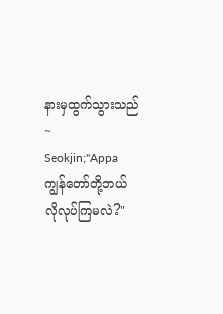နားမှထွက်သွားသည်~
Seokjin;"Appa ကျွန်တော်တို့ဘယ်လိုလုပ်ကြမလဲ?"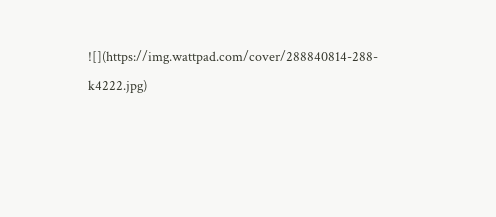![](https://img.wattpad.com/cover/288840814-288-k4222.jpg)